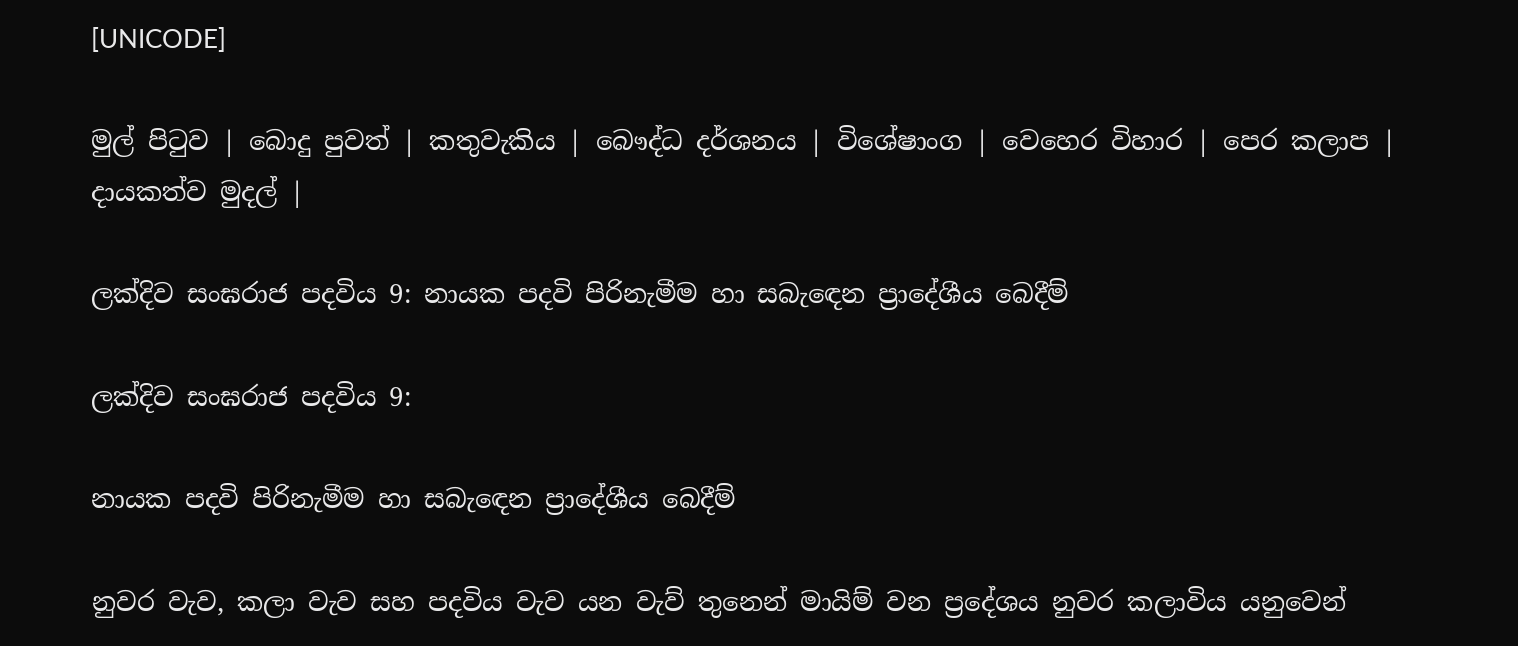[UNICODE]

මුල් පිටුව | බොදු පුවත් | කතුවැකිය | බෞද්ධ දර්ශනය | විශේෂාංග | වෙහෙර විහාර | පෙර කලාප | දායකත්ව මුදල් |

ලක්දිව සංඝරාජ පදවිය 9: නායක පදවි පිරිනැමීම හා සබැඳෙන ප්‍රාදේශීය බෙදීම්

ලක්දිව සංඝරාජ පදවිය 9:

නායක පදවි පිරිනැමීම හා සබැඳෙන ප්‍රාදේශීය බෙදීම්

නුවර වැව, කලා වැව සහ පදවිය වැව යන වැව් තුනෙන් මායිම් වන ප්‍රදේශය නුවර කලාවිය යනුවෙන්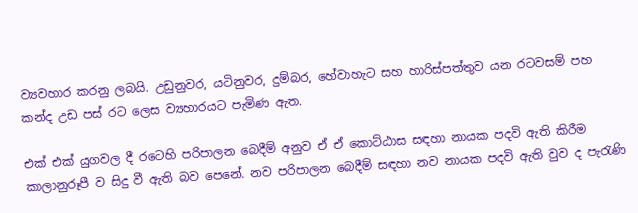ව්‍යවහාර කරනු ලබයි. උඩුනුවර, යටිනුවර, දුම්බර, හේවාහැට සහ හාරිස්පත්තුව යන රටවසම් පහ කන්ද උඩ පස් රට ලෙස ව්‍යහාරයට පැමිණ ඇත.

එක් එක් යුගවල දී රටෙහි පරිපාලන බෙදීම් අනුව ඒ ඒ කොට්ඨාස සඳහා නායක පදවි ඇති කිරීම කාලානුරූපී ව සිදු වී ඇති බව පෙනේ. නව පරිපාලන බෙදීම් සඳහා නව නායක පදවි ඇති වුව ද පැරැණි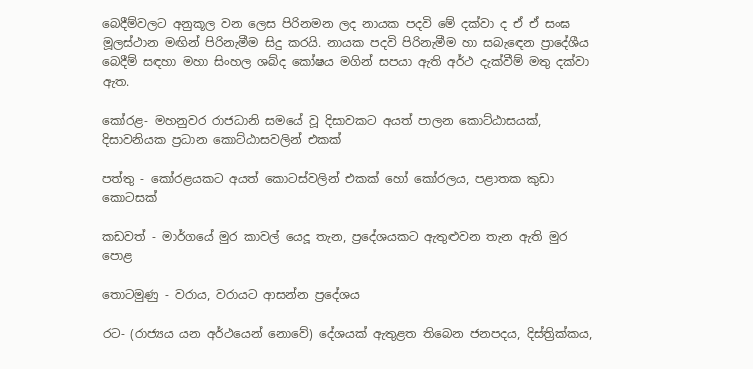බෙදීම්වලට අනුකූල වන ලෙස පිරිනමන ලද නායක පදවි මේ දක්වා ද ඒ ඒ සංඝ මූලස්ථාන මඟින් පිරිනැමීම සිදු කරයි. නායක පදවි පිරිනැමීම හා සබැඳෙන ප්‍රාදේශීය බෙදීම් සඳහා මහා සිංහල ශබ්ද කෝෂය මගින් සපයා ඇති අර්ථ දැක්වීම් මතු දක්වා ඇත.

කෝරළ- මහනුවර රාජධානි සමයේ වූ දිසාවකට අයත් පාලන කොට්ඨාසයක්, දිසාවනියක ප්‍රධාන කොට්ඨාසවලින් එකක්

පත්තු - කෝරළයකට අයත් කොටස්වලින් එකක් හෝ කෝරලය, පළාතක කුඩා කොටසක්

කඩවත් - මාර්ගයේ මුර කාවල් යෙදූ තැන, ප්‍රදේශයකට ඇතුළුවන තැන ඇති මුර පොළ

තොටමුණු - වරාය, වරායට ආසන්න ප්‍රදේශය

රට- (රාජ්‍යය යන අර්ථයෙන් නොවේ) දේශයක් ඇතුළත තිබෙන ජනපදය, දිස්ත්‍රික්කය,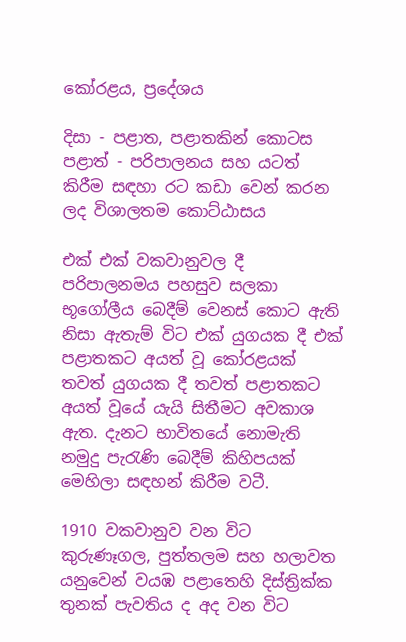කෝරළය, ප්‍රදේශය

දිසා - පළාත, පළාතකින් කොටස පළාත් - පරිපාලනය සහ යටත් කිරීම සඳහා රට කඩා වෙන් කරන ලද විශාලතම කොට්ඨාසය

එක් එක් වකවානුවල දී පරිපාලනමය පහසුව සලකා භූගෝලීය බෙදීම් වෙනස් කොට ඇති නිසා ඇතැම් විට එක් යුගයක දී එක් පළාතකට අයත් වූ කෝරළයක් තවත් යුගයක දී තවත් පළාතකට අයත් වූයේ යැයි සිතීමට අවකාශ ඇත. දැනට භාවිතයේ නොමැති නමුදු පැරැණි බෙදීම් කිහිපයක් මෙහිලා සඳහන් කිරීම වටී.

1910 වකවානුව වන විට කුරුණෑගල, පුත්තලම සහ හලාවත යනුවෙන් වයඹ පළාතෙහි දිස්ත්‍රික්ක තුනක් පැවතිය ද අද වන විට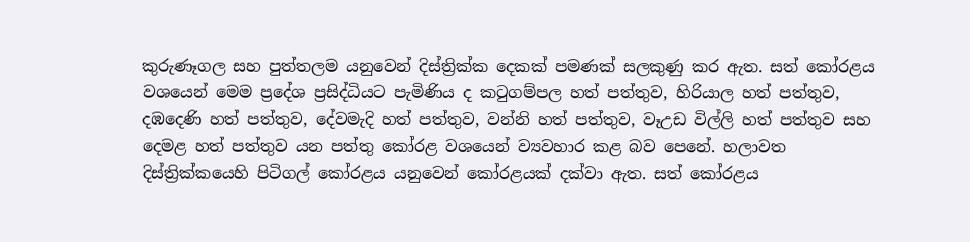කුරුණෑගල සහ පුත්තලම යනුවෙන් දිස්ත්‍රික්ක දෙකක් පමණක් සලකුණු කර ඇත. සත් කෝරළය වශයෙන් මෙම ප්‍රදේශ ප්‍රසිද්ධියට පැමිණිය ද කටුගම්පල හත් පත්තුව, හිරියාල හත් පත්තුව, දඹදෙණි හත් පත්තුව, දේවමැදි හත් පත්තුව, වන්නි හත් පත්තුව, වෑඋඩ විල්ලි හත් පත්තුව සහ දෙමළ හත් පත්තුව යන පත්තු කෝරළ වශයෙන් ව්‍යවහාර කළ බව පෙනේ. හලාවත දිස්ත්‍රික්කයෙහි පිටිගල් කෝරළය යනුවෙන් කෝරළයක් දක්වා ඇත. සත් කෝරළය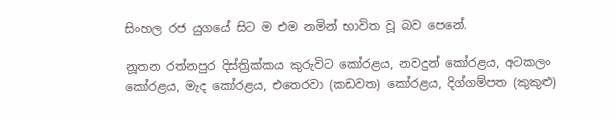සිංහල රජ යුගයේ සිට ම එම නමින් භාවිත වූ බව පෙනේ.

නූතන රත්නපුර දිස්ත්‍රික්කය කුරුවිට කෝරළය, නවදුන් කෝරළය, අටකලං කෝරළය, මැද කෝරළය, එතෙරවා (කඩවත) කෝරළය, දිග්ගම්පත (කුකුළු)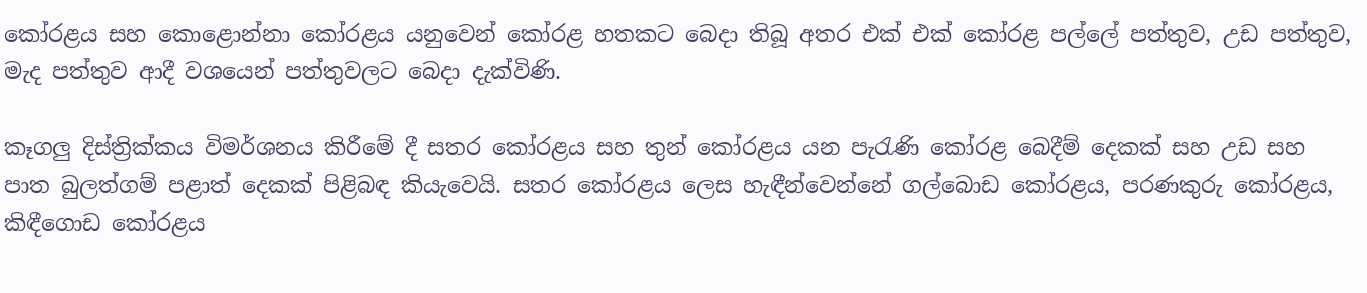කෝරළය සහ කොළොන්නා කෝරළය යනුවෙන් කෝරළ හතකට බෙදා තිබූ අතර එක් එක් කෝරළ පල්ලේ පත්තුව, උඩ පත්තුව, මැද පත්තුව ආදී වශයෙන් පත්තුවලට බෙදා දැක්විණි.

කෑගලු දිස්ත්‍රික්කය විමර්ශනය කිරීමේ දී සතර කෝරළය සහ තුන් කෝරළය යන පැරැණි කෝරළ බෙදීම් දෙකක් සහ උඩ සහ පාත බුලත්ගම් පළාත් දෙකක් පිළිබඳ කියැවෙයි. සතර කෝරළය ලෙස හැඳීන්වෙන්නේ ගල්බොඩ කෝරළය, පරණකුරු කෝරළය, කිඳීගොඩ කෝරළය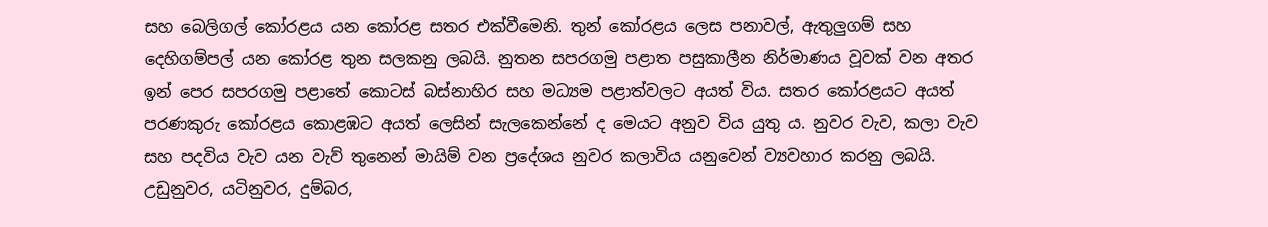සහ බෙලිගල් කෝරළය යන කෝරළ සතර එක්වීමෙනි. තුන් කෝරළය ලෙස පනාවල්, ඇතුලුගම් සහ දෙහිගම්පල් යන කෝරළ තුන සලකනු ලබයි. නුතන සපරගමු පළාත පසුකාලීන නිර්මාණය වූවක් වන අතර ඉන් පෙර සපරගමු පළාතේ කොටස් බස්නාහිර සහ මධ්‍යම පළාත්වලට අයත් විය. සතර කෝරළයට අයත් පරණකුරු කෝරළය කොළඹට අයත් ලෙසින් සැලකෙන්නේ ද මෙයට අනුව විය යුතු ය. නුවර වැව, කලා වැව සහ පදවිය වැව යන වැව් තුනෙන් මායිම් වන ප්‍රදේශය නුවර කලාවිය යනුවෙන් ව්‍යවහාර කරනු ලබයි. උඩුනුවර, යටිනුවර, දුම්බර,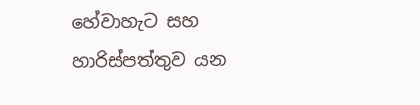හේවාහැට සහ හාරිස්පත්තුව යන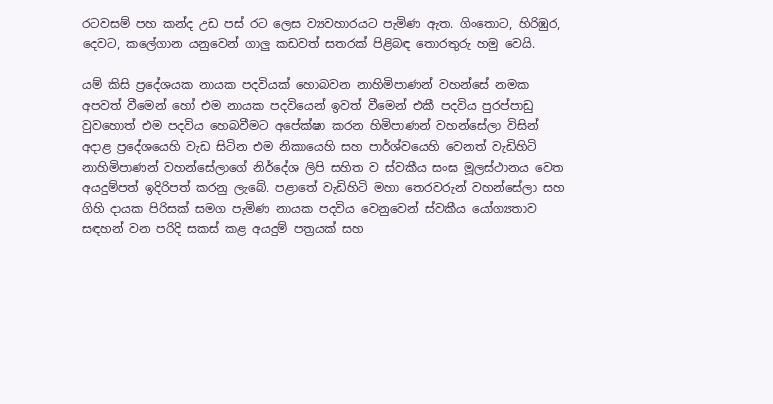රටවසම් පහ කන්ද උඩ පස් රට ලෙස ව්‍යවහාරයට පැමිණ ඇත. ගිංතොට, හිරිඹුර, දෙවට, කලේගාන යනුවෙන් ගාලු කඩවත් සතරක් පිළිබඳ තොරතුරු හමු වෙයි.

යම් කිසි ප්‍රදේශයක නායක පදවියක් හොබවන නාහිමිපාණන් වහන්සේ නමක අපවත් වීමෙන් හෝ එම නායක පදවියෙන් ඉවත් වීමෙන් එකී පදවිය පුරප්පාඩු වුවහොත් එම පදවිය හෙබවීමට අපේක්ෂා කරන හිමිපාණන් වහන්සේලා විසින් අදාළ ප්‍රදේශයෙහි වැඩ සිටින එම නිකායෙහි සහ පාර්ශ්වයෙහි වෙනත් වැඩිහිටි නාහිමිපාණන් වහන්සේලාගේ නිර්දේශ ලිපි සහිත ව ස්වකීය සංඝ මූලස්ථානය වෙත අයදුම්පත් ඉදිරිපත් කරනු ලැබේ. පළාතේ වැඩිහිටි මහා තෙරවරුන් වහන්සේලා සහ ගිහි දායක පිරිසක් සමග පැමිණ නායක පදවිය වෙනුවෙන් ස්වකීය යෝග්‍යතාව සඳහන් වන පරිදි සකස් කළ අයදුම් පත්‍රයක් සහ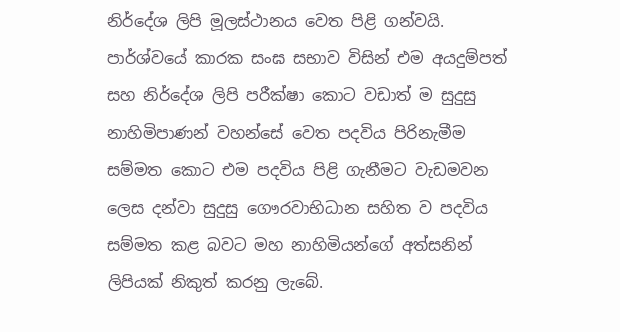නිර්දේශ ලිපි මූලස්ථානය වෙත පිළි ගන්වයි. පාර්ශ්වයේ කාරක සංඝ සභාව විසින් එම අයදුම්පත් සහ නිර්දේශ ලිපි පරීක්ෂා කොට වඩාත් ම සුදුසු නාහිමිපාණන් වහන්සේ වෙත පදවිය පිරිනැමීම සම්මත කොට එම පදවිය පිළි ගැනීමට වැඩමවන ලෙස දන්වා සුදුසු ගෞරවාභිධාන සහිත ව පදවිය සම්මත කළ බවට මහ නාහිමියන්ගේ අත්සනින් ලිපියක් නිකුත් කරනු ලැබේ.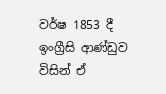වර්ෂ 1853 දී ඉංග්‍රීසි ආණ්ඩුව විසින් ඒ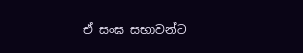ඒ සංඝ සභාවන්ට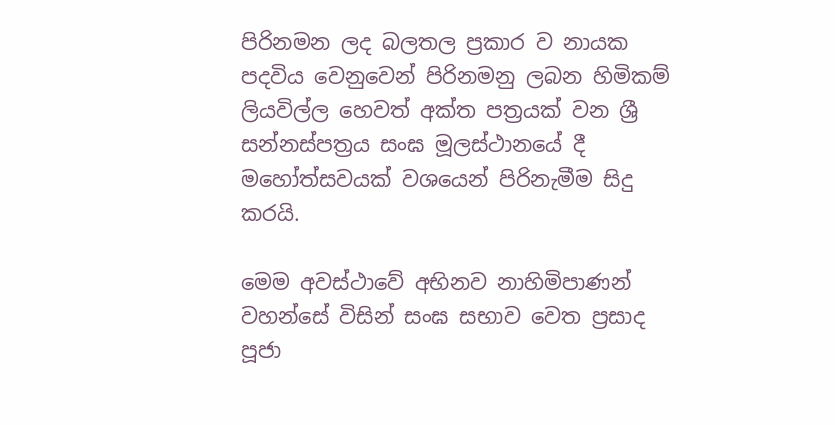පිරිනමන ලද බලතල ප්‍රකාර ව නායක පදවිය වෙනුවෙන් පිරිනමනු ලබන හිමිකම් ලියවිල්ල හෙවත් අක්ත පත්‍රයක් වන ශ්‍රී සන්නස්පත්‍රය සංඝ මූලස්ථානයේ දී මහෝත්සවයක් වශයෙන් පිරිනැමීම සිදු කරයි.

මෙම අවස්ථාවේ අභිනව නාහිමිපාණන් වහන්සේ විසින් සංඝ සභාව වෙත ප්‍රසාද පූජා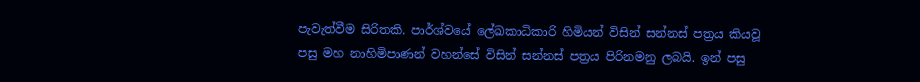පැවැත්වීම සිරිතකි. පාර්ශ්වයේ ලේඛකාධිකාරි හිමියන් විසින් සන්නස් පත්‍රය කියවූ පසු මහ නාහිමිපාණන් වහන්සේ විසින් සන්නස් පත්‍රය පිරිනමනු ලබයි. ඉන් පසු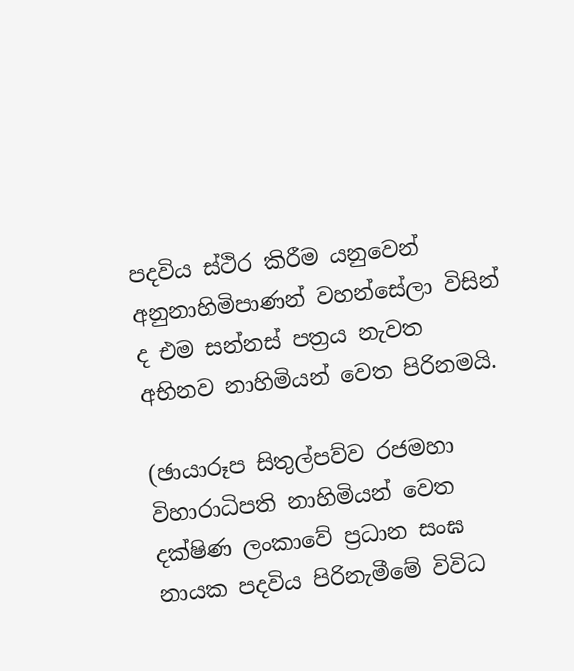පදවිය ස්ථිර කිරීම යනුවෙන් අනුනාහිමිපාණන් වහන්සේලා විසින් ද එම සන්නස් පත්‍රය නැවත අභිනව නාහිමියන් වෙත පිරිනමයි.

(ඡායාරූප සිතුල්පව්ව රජමහා විහාරාධිපති නාහිමියන් වෙත දක්ෂිණ ලංකාවේ ප්‍රධාන සංඝ නායක පදවිය පිරිනැමීමේ විවිධ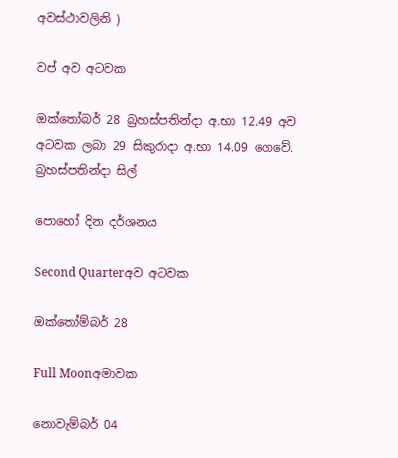අවස්ථාවලිනි )

වප් අව අටවක

ඔක්තෝබර් 28 බ්‍රහස්පතින්දා අ.භා 12.49 අව අටවක ලබා 29 සිකුරාදා අ.භා 14.09 ගෙවේ.
බ්‍රහස්පතින්දා සිල්

පොහෝ දින දර්ශනය

Second Quarterඅව අටවක

ඔක්තෝම්බර් 28

Full Moonඅමාවක

නොවැම්බර් 04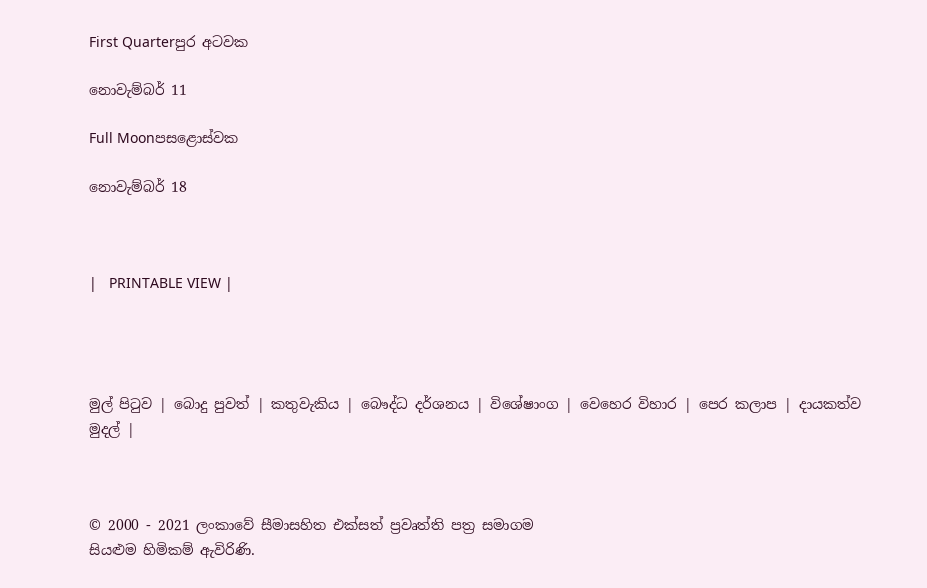First Quarterපුර අටවක

නොවැම්බර් 11

Full Moonපසළොස්වක

නොවැම්බර් 18



|   PRINTABLE VIEW |




මුල් පිටුව | බොදු පුවත් | කතුවැකිය | බෞද්ධ දර්ශනය | විශේෂාංග | වෙහෙර විහාර | පෙර කලාප | දායකත්ව මුදල් |



© 2000 - 2021 ලංකාවේ සීමාසහිත එක්සත් ප්‍රවෘත්ති පත්‍ර සමාගම
සියළුම හිමිකම් ඇවිරිණි.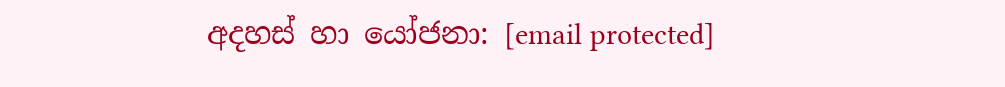අදහස් හා යෝජනා: [email protected]